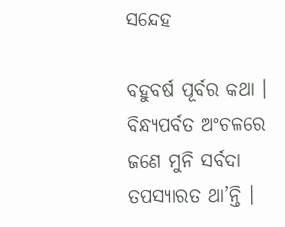ସନ୍ଦେହ

ବହୁବର୍ଷ ପୂର୍ବର କଥା । ବିନ୍ଧ୍ୟପର୍ବତ ଅଂଚଳରେ ଜଣେ ମୁନି ସର୍ବଦା ତପସ୍ୟାରତ ଥା’ନ୍ତି ।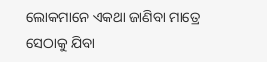ଲୋକମାନେ ଏକଥା ଜାଣିବା ମାତ୍ରେ ସେଠାକୁ ଯିବା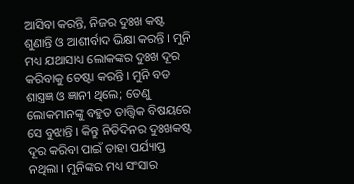ଆସିବା କରନ୍ତି, ନିଜର ଦୁଃଖ କଷ୍ଟ ଶୁଣାନ୍ତି ଓ ଆଶୀର୍ବାଦ ଭିକ୍ଷା କରନ୍ତି । ମୁନି ମଧ୍ୟ ଯଥାସାଧ୍ୟ ଲୋକଙ୍କର ଦୁଃଖ ଦୂର କରିବାକୁ ଚେଷ୍ଟା କରନ୍ତି । ମୁନି ବଡ ଶାସ୍ତ୍ରଜ୍ଞ ଓ ଜ୍ଞାନୀ ଥିଲେ; ତେଣୁ ଲୋକମାନଙ୍କୁ ବହୁତ ତାତ୍ତ୍ୱିକ ବିଷୟରେ ସେ ବୁଝାନ୍ତି । କିନ୍ତୁ ନିତିଦିନର ଦୁଃଖକଷ୍ଟ ଦୂର କରିବା ପାଇଁ ତାହା ପର୍ଯ୍ୟାପ୍ତ ନଥିଲା । ମୁନିଙ୍କର ମଧ୍ୟ ସଂସାର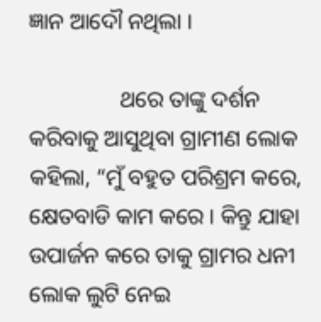ଜ୍ଞାନ ଆଦୌ ନଥିଲା ।

                ଥରେ ତାଙ୍କୁ ଦର୍ଶନ କରିବାକୁ ଆସୁଥିବା ଗ୍ରାମୀଣ ଲୋକ କହିଲା, “ମୁଁ ବହୁତ ପରିଶ୍ରମ କରେ, କ୍ଷେତବାଡି କାମ କରେ । କିନ୍ତୁ ଯାହା ଉପାର୍ଜନ କରେ ତାକୁ ଗ୍ରାମର ଧନୀ ଲୋକ ଲୁଟି ନେଇ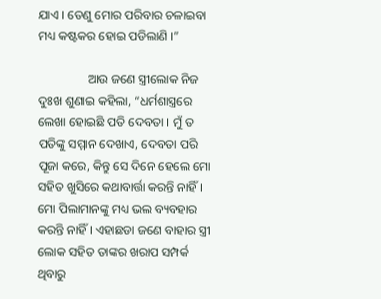ଯାଏ । ତେଣୁ ମୋର ପରିବାର ଚଳାଇବା ମଧ୍ୟ କଷ୍ଟକର ହୋଇ ପଡିଲାଣି ।”

                ଆଉ ଜଣେ ସ୍ତ୍ରୀଲୋକ ନିଜ ଦୁଃଖ ଶୁଣାଇ କହିଲା, “ଧର୍ମଶାସ୍ତ୍ରରେ ଲେଖା ହୋଇଛି ପତି ଦେବତା । ମୁଁ ତ ପତିଙ୍କୁ ସମ୍ମାନ ଦେଖାଏ, ଦେବତା ପରି ପୂଜା କରେ, କିନ୍ତୁ ସେ ଦିନେ ହେଲେ ମୋ ସହିତ ଖୁସିରେ କଥାବାର୍ତ୍ତା କରନ୍ତି ନାହିଁ । ମୋ ପିଲାମାନଙ୍କୁ ମଧ୍ୟ ଭଲ ବ୍ୟବହାର କରନ୍ତି ନାହିଁ । ଏହାଛଡା ଜଣେ ବାହାର ସ୍ତ୍ରୀ ଲୋକ ସହିତ ତାଙ୍କର ଖରାପ ସମ୍ପର୍କ ଥିବାରୁ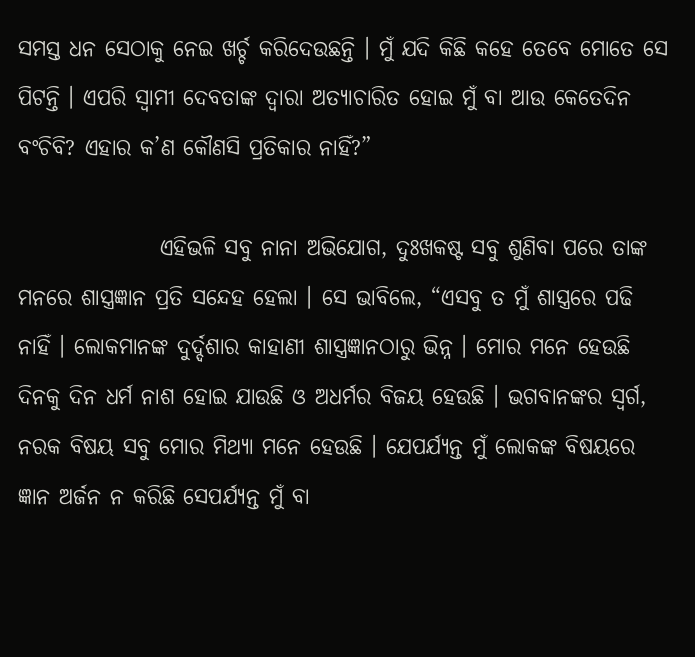ସମସ୍ତ ଧନ ସେଠାକୁ ନେଇ ଖର୍ଚ୍ଚ କରିଦେଉଛନ୍ତି । ମୁଁ ଯଦି କିଛି କହେ ତେବେ ମୋତେ ସେ ପିଟନ୍ତି । ଏପରି ସ୍ୱାମୀ ଦେବତାଙ୍କ ଦ୍ୱାରା ଅତ୍ୟାଚାରିତ ହୋଇ ମୁଁ ବା ଆଉ କେତେଦିନ ବଂଚିବି? ଏହାର କ’ଣ କୌଣସି ପ୍ରତିକାର ନାହିଁ?”

                ଏହିଭଳି ସବୁ ନାନା ଅଭିଯୋଗ, ଦୁଃଖକଷ୍ଟ ସବୁ ଶୁଣିବା ପରେ ତାଙ୍କ ମନରେ ଶାସ୍ତ୍ରଜ୍ଞାନ ପ୍ରତି ସନ୍ଦେହ ହେଲା । ସେ ଭାବିଲେ, “ଏସବୁ ତ ମୁଁ ଶାସ୍ତ୍ରରେ ପଢି ନାହିଁ । ଲୋକମାନଙ୍କ ଦୁର୍ଦ୍ଦଶାର କାହାଣୀ ଶାସ୍ତ୍ରଜ୍ଞାନଠାରୁ ଭିନ୍ନ । ମୋର ମନେ ହେଉଛି ଦିନକୁ ଦିନ ଧର୍ମ ନାଶ ହୋଇ ଯାଉଛି ଓ ଅଧର୍ମର ବିଜୟ ହେଉଛି । ଭଗବାନଙ୍କର ସ୍ୱର୍ଗ, ନରକ ବିଷୟ ସବୁ ମୋର ମିଥ୍ୟା ମନେ ହେଉଛି । ଯେପର୍ଯ୍ୟନ୍ତ ମୁଁ ଲୋକଙ୍କ ବିଷୟରେ ଜ୍ଞାନ ଅର୍ଜନ ନ କରିଛି ସେପର୍ଯ୍ୟନ୍ତ ମୁଁ ବା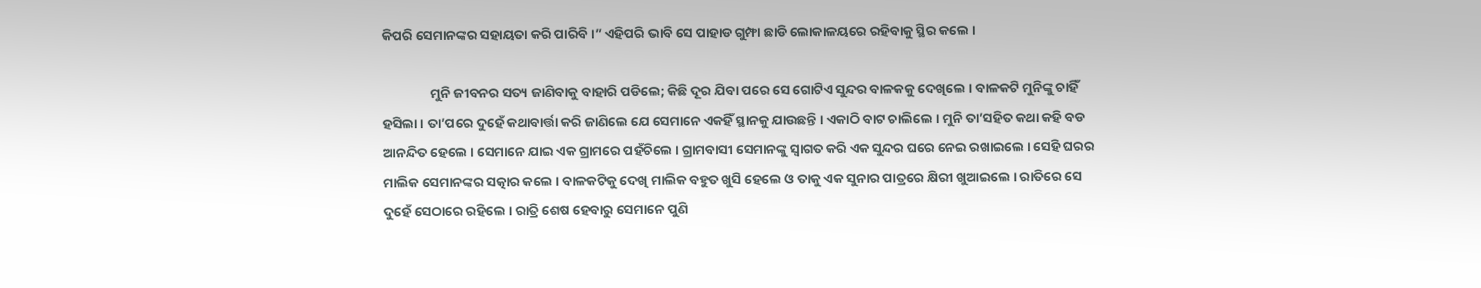କିପରି ସେମାନଙ୍କର ସହାୟତା କରି ପାରିବି ।” ଏହିପରି ଭାବି ସେ ପାହାଡ ଗୁମ୍ଫା ଛାଡି ଲୋକାଳୟରେ ରହିବାକୁ ସ୍ଥିର କଲେ ।

                ମୁନି ଜୀବନର ସତ୍ୟ ଜାଣିବାକୁ ବାହାରି ପଡିଲେ; କିଛି ଦୂର ଯିବା ପରେ ସେ ଗୋଟିଏ ସୁନ୍ଦର ବାଳକକୁ ଦେଖିଲେ । ବାଳକଟି ମୁନିଙ୍କୁ ଚାହିଁ ହସିଲା । ତା’ପରେ ଦୁହେଁ କଥାବାର୍ତ୍ତା କରି ଜାଣିଲେ ଯେ ସେମାନେ ଏକହିଁ ସ୍ଥାନକୁ ଯାଉଛନ୍ତି । ଏକାଠି ବାଟ ଚାଲିଲେ । ମୁନି ତା’ସହିତ କଥା କହି ବଡ ଆନନ୍ଦିତ ହେଲେ । ସେମାନେ ଯାଇ ଏକ ଗ୍ରାମରେ ପହଁଚିଲେ । ଗ୍ରାମବାସୀ ସେମାନଙ୍କୁ ସ୍ୱାଗତ କରି ଏକ ସୁନ୍ଦର ଘରେ ନେଇ ରଖାଇଲେ । ସେହି ଘରର ମାଲିକ ସେମାନଙ୍କର ସତ୍କାର କଲେ । ବାଳକଟିକୁ ଦେଖି ମାଲିକ ବହୁତ ଖୁସି ହେଲେ ଓ ତାକୁ ଏକ ସୁନାର ପାତ୍ରରେ କ୍ଷିରୀ ଖୁଆଇଲେ । ରାତିରେ ସେ ଦୁହେଁ ସେଠାରେ ରହିଲେ । ରାତ୍ରି ଶେଷ ହେବାରୁ ସେମାନେ ପୁଣି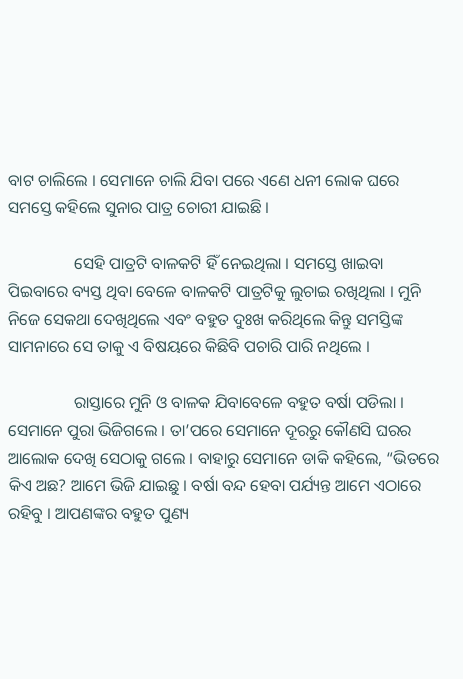ବାଟ ଚାଲିଲେ । ସେମାନେ ଚାଲି ଯିବା ପରେ ଏଣେ ଧନୀ ଲୋକ ଘରେ ସମସ୍ତେ କହିଲେ ସୁନାର ପାତ୍ର ଚୋରୀ ଯାଇଛି ।

                ସେହି ପାତ୍ରଟି ବାଳକଟି ହିଁ ନେଇଥିଲା । ସମସ୍ତେ ଖାଇବା ପିଇବାରେ ବ୍ୟସ୍ତ ଥିବା ବେଳେ ବାଳକଟି ପାତ୍ରଟିକୁ ଲୁଚାଇ ରଖିଥିଲା । ମୁନି ନିଜେ ସେକଥା ଦେଖିଥିଲେ ଏବଂ ବହୁତ ଦୁଃଖ କରିଥିଲେ କିନ୍ତୁ ସମସ୍ତିଙ୍କ ସାମନାରେ ସେ ତାକୁ ଏ ବିଷୟରେ କିଛିବି ପଚାରି ପାରି ନଥିଲେ ।

                ରାସ୍ତାରେ ମୁନି ଓ ବାଳକ ଯିବାବେଳେ ବହୁତ ବର୍ଷା ପଡିଲା । ସେମାନେ ପୁରା ଭିଜିଗଲେ । ତା’ପରେ ସେମାନେ ଦୂରରୁ କୌଣସି ଘରର ଆଲୋକ ଦେଖି ସେଠାକୁ ଗଲେ । ବାହାରୁ ସେମାନେ ଡାକି କହିଲେ, “ଭିତରେ କିଏ ଅଛ? ଆମେ ଭିଜି ଯାଇଛୁ । ବର୍ଷା ବନ୍ଦ ହେବା ପର୍ଯ୍ୟନ୍ତ ଆମେ ଏଠାରେ ରହିବୁ । ଆପଣଙ୍କର ବହୁତ ପୁଣ୍ୟ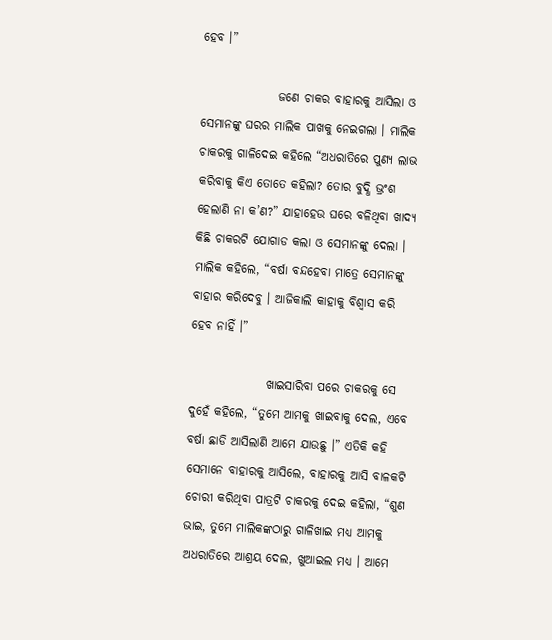ହେବ ।”

                ଜଣେ ଚାକର ବାହାରକୁ ଆସିଲା ଓ ସେମାନଙ୍କୁ ଘରର ମାଲିକ ପାଖକୁ ନେଇଗଲା । ମାଲିକ ଚାକରକୁ ଗାଳିଦେଇ କହିଲେ “ଅଧରାତିରେ ପୁଣ୍ୟ ଲାଭ କରିବାକୁ କିଏ ତୋତେ କହିଲା? ତୋର ବୁଦ୍ଧି ଭ୍ରଂଶ ହେଲାଣି ନା କ’ଣ?” ଯାହାହେଉ ଘରେ ବଳିଥିବା ଖାଦ୍ୟ କିଛି ଚାକରଟି ଯୋଗାଡ କଲା ଓ ସେମାନଙ୍କୁ ଦେଲା । ମାଲିକ କହିଲେ, “ବର୍ଷା ବନ୍ଦହେବା ମାତ୍ରେ ସେମାନଙ୍କୁ ବାହାର କରିଦେବୁ । ଆଜିକାଲି କାହାକୁ ବିଶ୍ୱାସ କରି ହେବ ନାହିଁ ।”

                ଖାଇସାରିବା ପରେ ଚାକରକୁ ସେ ଦୁହେଁ କହିଲେ, “ତୁମେ ଆମକୁ ଖାଇବାକୁ ଦେଲ, ଏବେ ବର୍ଷା ଛାଡି ଆସିଲାଣି ଆମେ ଯାଉଛୁ ।” ଏତିକି କହି ସେମାନେ ବାହାରକୁ ଆସିଲେ, ବାହାରକୁ ଆସି ବାଳକଟି ଚୋରୀ କରିଥିବା ପାତ୍ରଟି ଚାକରକୁ ଦେଇ କହିଲା, “ଶୁଣ ଭାଇ, ତୁମେ ମାଲିକଙ୍କଠାରୁ ଗାଳିଖାଇ ମଧ୍ୟ ଆମକୁ ଅଧରାତିରେ ଆଶ୍ରୟ ଦେଲ, ଖୁଆଇଲ ମଧ୍ୟ । ଆମେ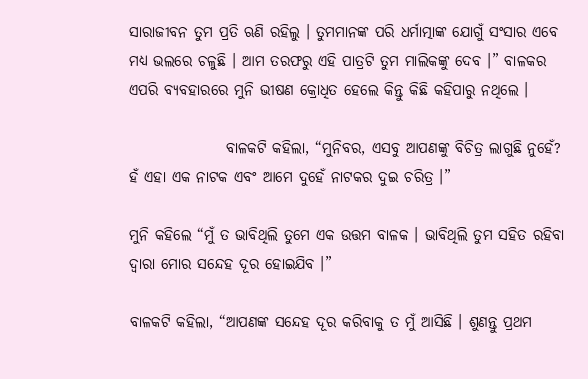ସାରାଜୀବନ ତୁମ ପ୍ରତି ଋଣି ରହିଲୁ । ତୁମମାନଙ୍କ ପରି ଧର୍ମାତ୍ମାଙ୍କ ଯୋଗୁଁ ସଂସାର ଏବେ ମଧ୍ୟ ଭଲରେ ଚଳୁଛି । ଆମ ତରଫରୁ ଏହି ପାତ୍ରଟି ତୁମ ମାଲିକଙ୍କୁ ଦେବ ।” ବାଳକର ଏପରି ବ୍ୟବହାରରେ ମୁନି ଭୀଷଣ କ୍ରୋଧିତ ହେଲେ କିନ୍ତୁ କିଛି କହିପାରୁ ନଥିଲେ ।

                ବାଳକଟି କହିଲା, “ମୁନିବର, ଏସବୁ ଆପଣଙ୍କୁ ବିଚିତ୍ର ଲାଗୁଛି ନୁହେଁ? ହଁ ଏହା ଏକ ନାଟକ ଏବଂ ଆମେ ଦୁହେଁ ନାଟକର ଦୁଇ ଚରିତ୍ର ।”

ମୁନି କହିଲେ “ମୁଁ ତ ଭାବିଥିଲି ତୁମେ ଏକ ଉତ୍ତମ ବାଳକ । ଭାବିଥିଲି ତୁମ ସହିତ ରହିବା ଦ୍ୱାରା ମୋର ସନ୍ଦେହ ଦୂର ହୋଇଯିବ ।”

ବାଳକଟି କହିଲା, “ଆପଣଙ୍କ ସନ୍ଦେହ ଦୂର କରିବାକୁ ତ ମୁଁ ଆସିଛି । ଶୁଣନ୍ତୁ ପ୍ରଥମ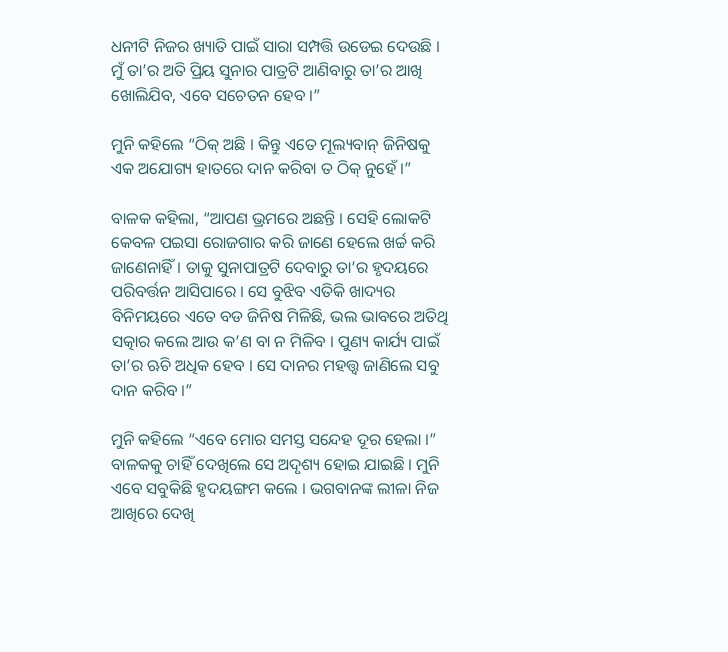ଧନୀଟି ନିଜର ଖ୍ୟାତି ପାଇଁ ସାରା ସମ୍ପତ୍ତି ଉଡେଇ ଦେଉଛି । ମୁଁ ତା’ର ଅତି ପ୍ରିୟ ସୁନାର ପାତ୍ରଟି ଆଣିବାରୁ ତା’ର ଆଖି ଖୋଲିଯିବ, ଏବେ ସଚେତନ ହେବ ।”

ମୁନି କହିଲେ “ଠିକ୍ ଅଛି । କିନ୍ତୁ ଏତେ ମୂଲ୍ୟବାନ୍ ଜିନିଷକୁ ଏକ ଅଯୋଗ୍ୟ ହାତରେ ଦାନ କରିବା ତ ଠିକ୍ ନୁହେଁ ।”

ବାଳକ କହିଲା, “ଆପଣ ଭ୍ରମରେ ଅଛନ୍ତି । ସେହି ଲୋକଟି କେବଳ ପଇସା ରୋଜଗାର କରି ଜାଣେ ହେଲେ ଖର୍ଚ୍ଚ କରି ଜାଣେନାହିଁ । ତାକୁ ସୁନାପାତ୍ରଟି ଦେବାରୁ ତା’ର ହୃଦୟରେ ପରିବର୍ତ୍ତନ ଆସିପାରେ । ସେ ବୁଝିବ ଏତିକି ଖାଦ୍ୟର ବିନିମୟରେ ଏତେ ବଡ ଜିନିଷ ମିଳିଛି, ଭଲ ଭାବରେ ଅତିଥି ସତ୍କାର କଲେ ଆଉ କ’ଣ ବା ନ ମିଳିବ । ପୁଣ୍ୟ କାର୍ଯ୍ୟ ପାଇଁ ତା’ର ଋଚି ଅଧିକ ହେବ । ସେ ଦାନର ମହତ୍ତ୍ୱ ଜାଣିଲେ ସବୁ ଦାନ କରିବ ।”

ମୁନି କହିଲେ “ଏବେ ମୋର ସମସ୍ତ ସନ୍ଦେହ ଦୂର ହେଲା ।” ବାଳକକୁ ଚାହିଁ ଦେଖିଲେ ସେ ଅଦୃଶ୍ୟ ହୋଇ ଯାଇଛି । ମୁନି ଏବେ ସବୁକିଛି ହୃଦୟଙ୍ଗମ କଲେ । ଭଗବାନଙ୍କ ଲୀଳା ନିଜ ଆଖିରେ ଦେଖି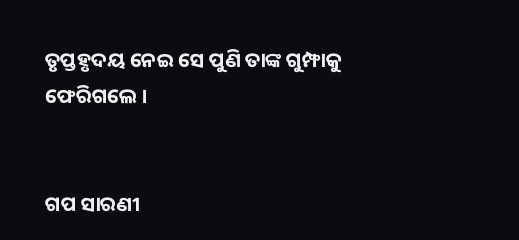ତୃପ୍ତହୃଦୟ ନେଇ ସେ ପୁଣି ତାଙ୍କ ଗୁମ୍ଫାକୁ ଫେରିଗଲେ ।


ଗପ ସାରଣୀ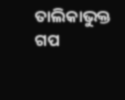ତାଲିକାଭୁକ୍ତ ଗପ